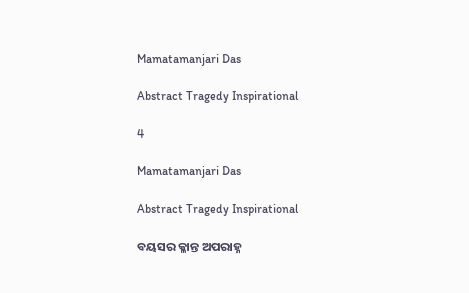Mamatamanjari Das

Abstract Tragedy Inspirational

4

Mamatamanjari Das

Abstract Tragedy Inspirational

ବୟସର କ୍ଳାନ୍ତ ଅପରାହ୍ନ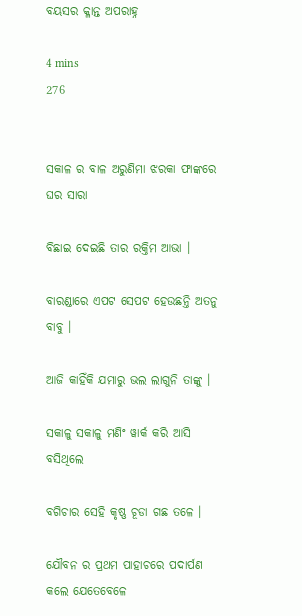ବୟସର କ୍ଳାନ୍ତ ଅପରାହ୍ନ

4 mins
276


ସକାଳ ର ବାଳ ଅରୁଣିମା ଝରକା ଫାଙ୍କରେ ଘର ସାରା

ବିଛାଇ ଦେଇଛି ତାର ରକ୍ତିମ ଆଭା ।

ବାରଣ୍ଡାରେ ଏପଟ ସେପଟ ହେଉଛନ୍ତି ଅତନୁ ବାବୁ ।

ଆଜି କାହିଁକି ଯମାରୁ ଭଲ ଲାଗୁନି ତାଙ୍କୁ ।

ସକାଳୁ ସକାଳୁ ମଣିଂ ୱାର୍କ କରି ଆସି ବସିଥିଲେ

ବଗିଚାର ସେହି କୃଷ୍ଣ ଚୂଡା ଗଛ ତଳେ ।

ଯୌବନ ର ପ୍ରଥମ ପାହାଚରେ ପଦାର୍ପଣ କଲେ ଯେତେବେଳେ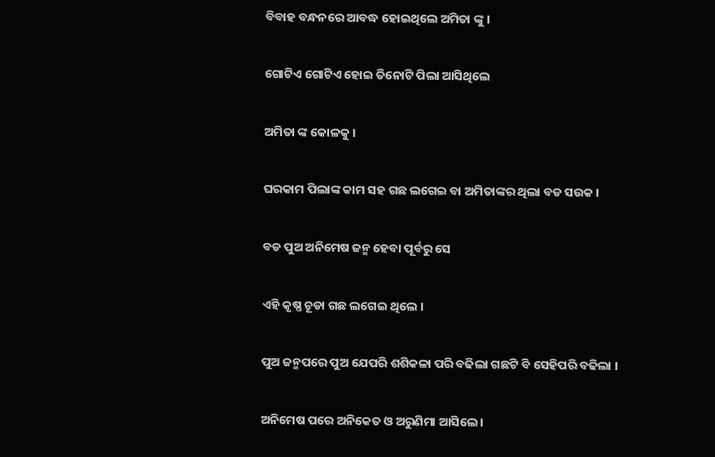ବିବାହ ବନ୍ଧନରେ ଆବଦ୍ଧ ହୋଇଥିଲେ ଅମିତା ଙ୍କୁ ।

ଗୋଟିଏ ଗୋଟିଏ ହୋଇ ତିନୋଟି ପିଲା ଆସିଥିଲେ

ଅମିତା ଙ୍କ କୋଳକୁ ।

ଘରକାମ ପିଲାଙ୍କ କାମ ସହ ଗଛ ଲଗେଇ ବା ଅମିତାଙ୍କର ଥିଲା ବଡ ସଉକ ।

ବଡ ପୁଅ ଅନିମେଷ ଜନ୍ମ ହେବା ପୂର୍ବରୁ ସେ

ଏହି କୃଷ୍ଣ ଚୂଡା ଗଛ ଲଗେଇ ଥିଲେ ।

ପୁଅ ଜନ୍ମପରେ ପୁଅ ଯେପରି ଶଶିକଳା ପରି ବଢିଲା ଗଛଟି ବି ସେହିପରି ବଢିଲା ।

ଅନିମେଷ ପରେ ଅନିକେତ ଓ ଅରୁଣିମା ଆସିଲେ ।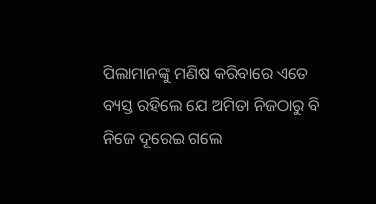ପିଲାମାନଙ୍କୁ ମଣିଷ କରିବାରେ ଏତେ ବ୍ୟସ୍ତ ରହିଲେ ଯେ ଅମିତା ନିଜଠାରୁ ବି ନିଜେ ଦୂରେଇ ଗଲେ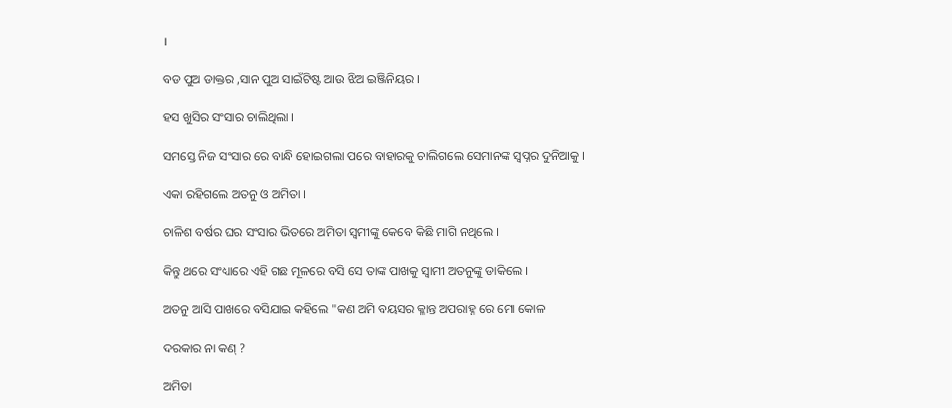।

ବଡ ପୁଅ ଡାକ୍ତର ,ସାନ ପୁଅ ସାଇଁଟିଷ୍ଟ ଆଉ ଝିଅ ଇଞ୍ଜିନିୟର ।

ହସ ଖୁସିର ସଂସାର ଚାଲିଥିଲା ।

ସମସ୍ତେ ନିଜ ସଂସାର ରେ ବାନ୍ଧି ହୋଇଗଲା ପରେ ବାହାରକୁ ଚାଲିଗଲେ ସେମାନଙ୍କ ସ୍ୱପ୍ନର ଦୁନିଆକୁ ।

ଏକା ରହିଗଲେ ଅତନୁ ଓ ଅମିତା ।

ଚାଳିଶ ବର୍ଷର ଘର ସଂସାର ଭିତରେ ଅମିତା ସ୍ୱମୀଙ୍କୁ କେବେ କିଛି ମାଗି ନଥିଲେ ।

କିନ୍ତୁ ଥରେ ସଂଧ୍ୟାରେ ଏହି ଗଛ ମୂଳରେ ବସି ସେ ତାଙ୍କ ପାଖକୁ ସ୍ୱାମୀ ଅତନୁଙ୍କୁ ଡାକିଲେ ।

ଅତନୁ ଆସି ପାଖରେ ବସିଯାଇ କହିଲେ "କଣ ଅମି ବୟସର କ୍ଳାନ୍ତ ଅପରାହ୍ନ ରେ ମୋ କୋଳ

ଦରକାର ନା କଣ୍ ?

ଅମିତା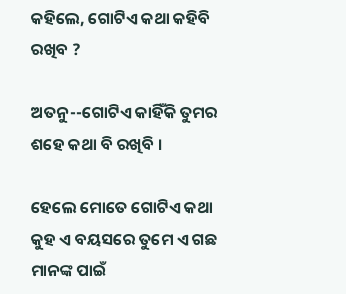କହିଲେ, ଗୋଟିଏ କଥା କହିବି ରଖିବ ?

ଅତନୁ--ଗୋଟିଏ କାହିଁକି ତୁମର ଶହେ କଥା ବି ରଖିବି ।

ହେଲେ ମୋତେ ଗୋଟିଏ କଥା କୁହ ଏ ବୟସରେ ତୁମେ ଏ ଗଛ ମାନଙ୍କ ପାଇଁ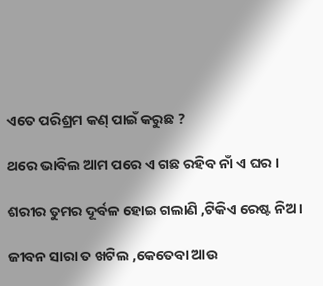ଏତେ ପରିଶ୍ରମ କଣ୍ ପାଇଁ କରୁଛ ?

ଥରେ ଭାବିଲ ଆମ ପରେ ଏ ଗଛ ରହିବ ନାଁ ଏ ଘର ।

ଶରୀର ତୁମର ଦୂର୍ବଳ ହୋଇ ଗଲାଣି ,ଟିକିଏ ରେଷ୍ଟ ନିଅ।

ଜୀବନ ସାରା ତ ଖଟିଲ ,କେତେବା ଆଉ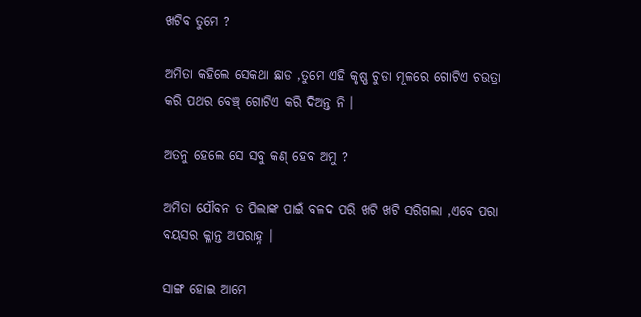ଖଟିବ ତୁମେ ?

ଅମିତା କହିଲେ ସେକଥା ଛାଡ ,ତୁମେ ଏହି କୃଷ୍ଣ ଚୁଡା ମୂଳରେ ଗୋଟିଏ ଚଉତ୍ରା କରି ପଥର ବେଞ୍ଚ୍ ଗୋଟିଏ କରି ଦିଅନ୍ତ ନି ।

ଅତନୁ ହେଲେ ସେ ସବୁ କଣ୍ ହେବ ଅମୁ ?

ଅମିତା ଯୌବନ ତ ପିଲାଙ୍କ ପାଇଁ ବଳଦ ପରି ଖଟି ଖଟି ସରିଗଲା ,ଏବେ ପରା ବୟସର କ୍ଳାନ୍ତ ଅପରାହ୍ନ ।

ସାଙ୍ଗ ହୋଇ ଆମେ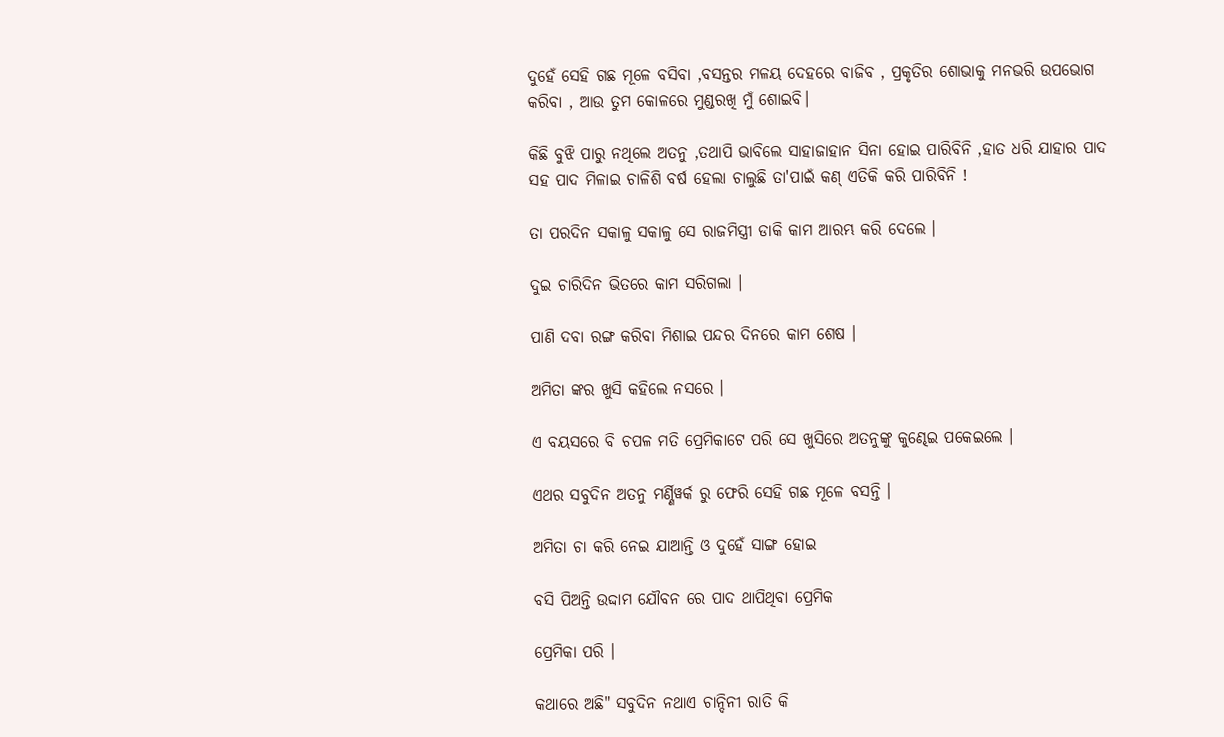ଦୁହେଁ ସେହି ଗଛ ମୂଳେ ବସିବା ,ବସନ୍ତର ମଳୟ ଦେହରେ ବାଜିବ , ପ୍ରକୃତିର ଶୋଭାକୁ ମନଭରି ଉପଭୋଗ କରିବା , ଆଉ ତୁମ କୋଳରେ ମୁଣ୍ଡରଖି ମୁଁ ଶୋଇବି।

କିଛି ବୁଝି ପାରୁ ନଥିଲେ ଅତନୁ ,ତଥାପି ଭାବିଲେ ସାହାଜାହାନ ସିନା ହୋଇ ପାରିବିନି ,ହାତ ଧରି ଯାହାର ପାଦ ସହ ପାଦ ମିଳାଇ ଚାଳିଶି ବର୍ଷ ହେଲା ଚାଲୁଛି ତା'ପାଇଁ କଣ୍ ଏତିକି କରି ପାରିବିନି !

ତା ପରଦିନ ସକାଳୁ ସକାଳୁ ସେ ରାଜମିସ୍ତ୍ରୀ ଡାକି କାମ ଆରମ୍ଭ କରି ଦେଲେ ।

ଦୁଇ ଚାରିଦିନ ଭିତରେ କାମ ସରିଗଲା ।

ପାଣି ଦବା ରଙ୍ଗ କରିବା ମିଶାଇ ପନ୍ଦର ଦିନରେ କାମ ଶେଷ ।

ଅମିତା ଙ୍କର ଖୁସି କହିଲେ ନସରେ ।

ଏ ବୟସରେ ବି ଚପଳ ମତି ପ୍ରେମିକାଟେ ପରି ସେ ଖୁସିରେ ଅତନୁଙ୍କୁ କୁଣ୍ଢେଇ ପକେଇଲେ ।

ଏଥର ସବୁଦିନ ଅତନୁ ମର୍ଣ୍ଣିୱର୍କ ରୁ ଫେରି ସେହି ଗଛ ମୂଳେ ବସନ୍ତି ।

ଅମିତା ଚା କରି ନେଇ ଯାଆନ୍ତି ଓ ଦୁହେଁ ସାଙ୍ଗ ହୋଇ

ବସି ପିଅନ୍ତି ଉଦ୍ଦାମ ଯୌବନ ରେ ପାଦ ଥାପିଥିବା ପ୍ରେମିକ

ପ୍ରେମିକା ପରି ।

କଥାରେ ଅଛି" ସବୁଦିନ ନଥାଏ ଚାନ୍ଦିନୀ ରାତି କି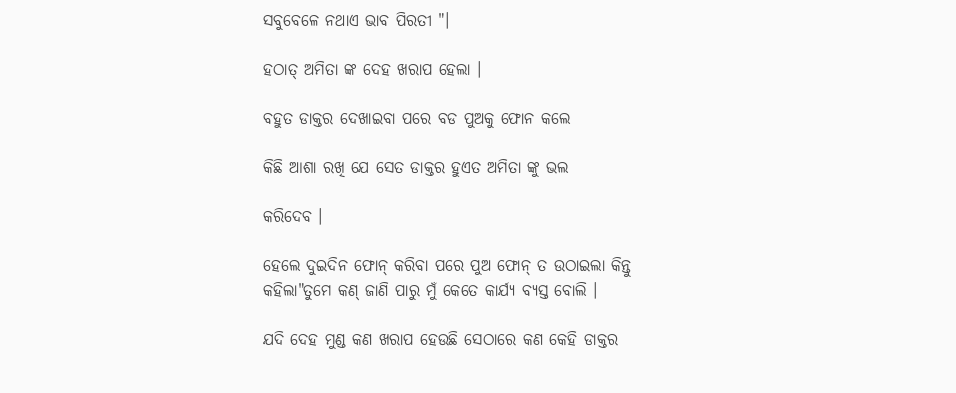ସବୁବେଳେ ନଥାଏ ଭାବ ପିରତୀ "।

ହଠାତ୍ ଅମିତା ଙ୍କ ଦେହ ଖରାପ ହେଲା ।

ବହୁତ ଡାକ୍ତର ଦେଖାଇବା ପରେ ବଡ ପୁଅକୁ ଫୋନ କଲେ

କିଛି ଆଶା ରଖି ଯେ ସେତ ଡାକ୍ତର ହୁଏତ ଅମିତା ଙ୍କୁ ଭଲ

କରିଦେବ ।

ହେଲେ ଦୁଇଦିନ ଫୋନ୍ କରିବା ପରେ ପୁଅ ଫୋନ୍ ତ ଉଠାଇଲା କିନ୍ତୁ କହିଲା"ତୁମେ କଣ୍ ଜାଣି ପାରୁ ମୁଁ କେତେ କାର୍ଯ୍ୟ ବ୍ୟସ୍ତ ବୋଲି ।

ଯଦି ଦେହ ମୁଣ୍ଡ କଣ ଖରାପ ହେଉଛି ସେଠାରେ କଣ କେହି ଡାକ୍ତର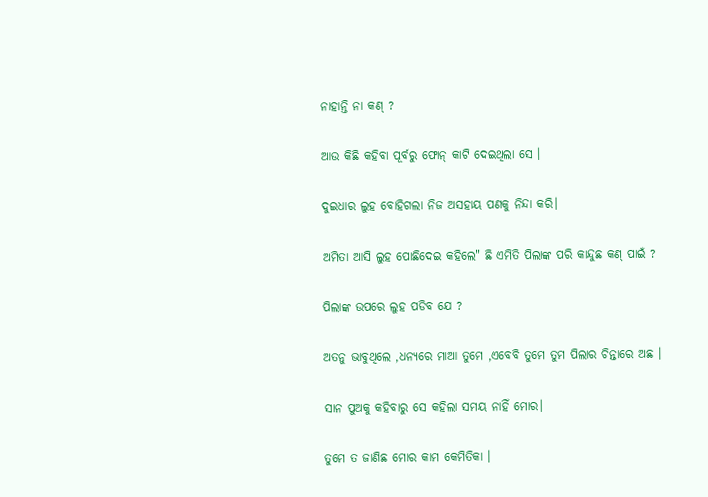ନାହାନ୍ତି ନା କଣ୍ ?

ଆଉ କିଛି କହିବା ପୂର୍ବରୁ ଫୋନ୍ କାଟି ଦେଇଥିଲା ସେ ।

ଦୁଇଧାର ଲୁହ ବୋହିଗଲା ନିଜ ଅସହାୟ ପଣକୁ ନିନ୍ଦା କରି।

ଅମିତା ଆସି ଲୁହ ପୋଛିଦେଇ କହିଲେ" ଛି ଏମିତି ପିଲାଙ୍କ ପରି କାନ୍ଦୁଛ କଣ୍ ପାଇଁ ?

ପିଲାଙ୍କ ଉପରେ ଲୁହ ପଡିବ ଯେ ?

ଅତନୁ ଭାବୁଥିଲେ ,ଧନ୍ୟରେ ମାଆ ତୁମେ ,ଏବେବି ତୁମେ ତୁମ ପିଲାର ଚିନ୍ତାରେ ଅଛ ।

ସାନ ପୁଅକୁ କହିବାରୁ ସେ କହିଲା ସମୟ ନାହିଁ ମୋର।

ତୁମେ ତ ଜାଣିଛ ମୋର କାମ କେମିତିକା ।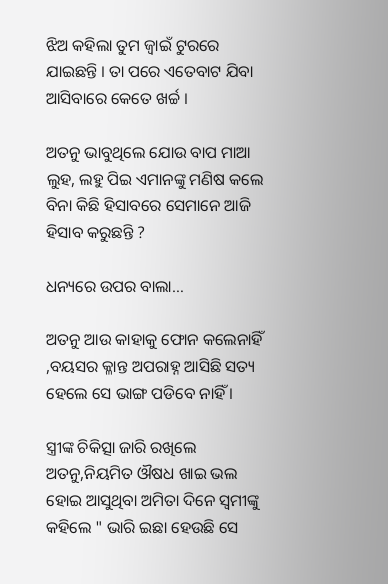ଝିଅ କହିଲା ତୁମ ଜ୍ୱାଇଁ ଟୁରରେ ଯାଇଛନ୍ତି । ତା ପରେ ଏତେବାଟ ଯିବା ଆସିବାରେ କେତେ ଖର୍ଚ୍ଚ ।

ଅତନୁ ଭାବୁଥିଲେ ଯୋଉ ବାପ ମାଆ ଲୁହ, ଲହୁ ପିଇ ଏମାନଙ୍କୁ ମଣିଷ କଲେ ବିନା କିଛି ହିସାବରେ ସେମାନେ ଆଜି ହିସାବ କରୁଛନ୍ତି ?

ଧନ୍ୟରେ ଉପର ବାଲା…

ଅତନୁ ଆଉ କାହାକୁ ଫୋନ କଲେନାହିଁ ,ବୟସର କ୍ଳାନ୍ତ ଅପରାହ୍ନ ଆସିଛି ସତ୍ୟ ହେଲେ ସେ ଭାଙ୍ଗ ପଡିବେ ନାହିଁ ।

ସ୍ତ୍ରୀଙ୍କ ଚିକିତ୍ସା ଜାରି ରଖିଲେ ଅତନୁ,ନିୟମିତ ଔଷଧ ଖାଇ ଭଲ ହୋଇ ଆସୁଥିବା ଅମିତା ଦିନେ ସ୍ୱମୀଙ୍କୁ କହିଲେ " ଭାରି ଇଛା ହେଉଛି ସେ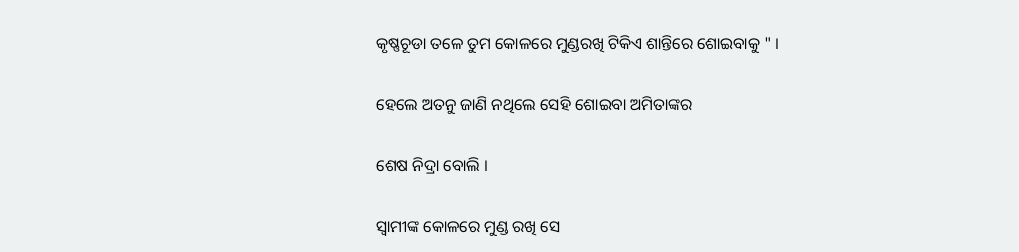କୃଷ୍ଣଚୂଡା ତଳେ ତୁମ କୋଳରେ ମୁଣ୍ଡରଖି ଟିକିଏ ଶାନ୍ତିରେ ଶୋଇବାକୁ " ।

ହେଲେ ଅତନୁ ଜାଣି ନଥିଲେ ସେହି ଶୋଇବା ଅମିତାଙ୍କର

ଶେଷ ନିଦ୍ରା ବୋଲି ।

ସ୍ୱାମୀଙ୍କ କୋଳରେ ମୁଣ୍ଡ ରଖି ସେ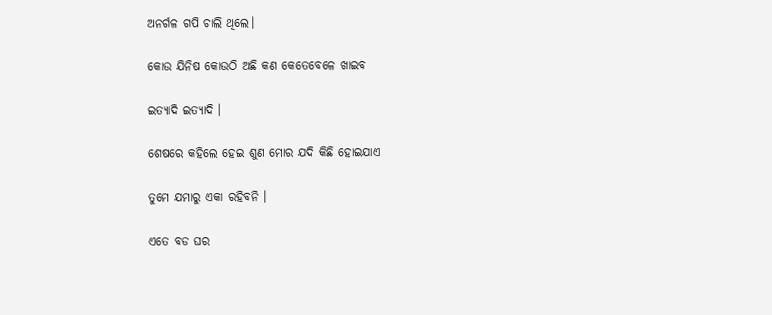ଅନର୍ଗଳ ଗପି ଚାଲି ଥିଲେ।

କୋଉ ଯିନିଷ କୋଉଠି ଅଛି କଣ କେତେବେଳେ ଖାଇବ

ଇତ୍ୟାଦି ଇତ୍ୟାଦି ।

ଶେଷରେ କହିଲେ ହେଇ ଶୁଣ ମୋର ଯଦି କିଛି ହୋଇଯାଏ

ତୁମେ ଯମାରୁ ଏକା ରହିବନି ।

ଏତେ ବଡ ଘର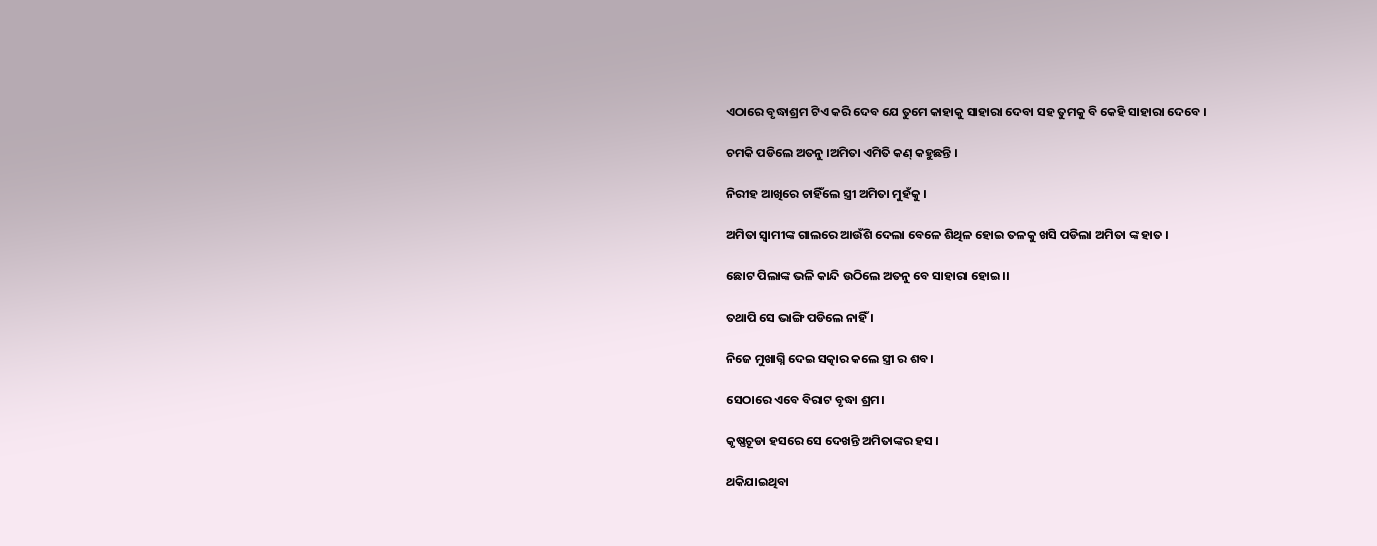ଏଠାରେ ବୃଦ୍ଧାଶ୍ରମ ଟିଏ କରି ଦେବ ଯେ ତୁମେ କାହାକୁ ସାହାରା ଦେବା ସହ ତୁମକୁ ବି କେହି ସାହାରା ଦେବେ ।

ଚମକି ପଡିଲେ ଅତନୁ ।ଅମିତା ଏମିତି କଣ୍ କହୁଛନ୍ତି ।

ନିରୀହ ଆଖିରେ ଚାହିଁଲେ ସ୍ତ୍ରୀ ଅମିତା ମୁହଁକୁ ।

ଅମିତା ସ୍ୱାମୀଙ୍କ ଗାଲରେ ଆଉଁଶି ଦେଲା ବେଳେ ଶିଥିଳ ହୋଇ ତଳକୁ ଖସି ପଡିଲା ଅମିତା ଙ୍କ ହାତ ।

ଛୋଟ ପିଲାଙ୍କ ଭଳି କାନ୍ଦି ଉଠିଲେ ଅତନୁ ବେ ସାହାରା ହୋଇ।।

ତଥାପି ସେ ଭାଙ୍ଗି ପଡିଲେ ନାହିଁ ।

ନିଜେ ମୁଖାଗ୍ନି ଦେଇ ସତ୍କାର କଲେ ସ୍ତ୍ରୀ ର ଶବ।

ସେଠାରେ ଏବେ ବିରାଟ ବୃଦ୍ଧା ଶ୍ରମ।

କୃଷ୍ଣଚୂଡା ହସରେ ସେ ଦେଖନ୍ତି ଅମିତାଙ୍କର ହସ ।

ଥକିଯାଇଥିବା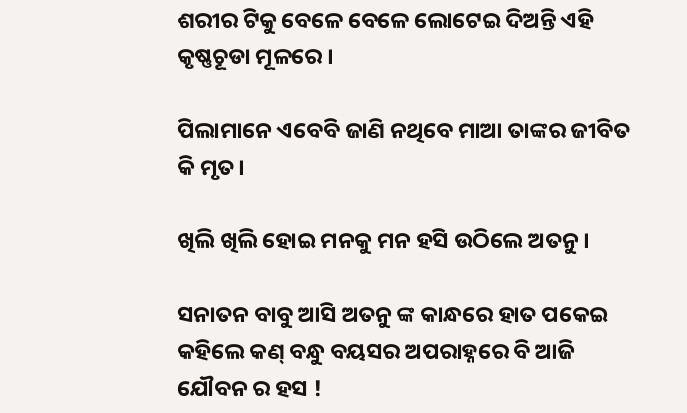ଶରୀର ଟିକୁ ବେଳେ ବେଳେ ଲୋଟେଇ ଦିଅନ୍ତି ଏହି କୃଷ୍ଣଚୂଡା ମୂଳରେ ।

ପିଲାମାନେ ଏବେବି ଜାଣି ନଥିବେ ମାଆ ତାଙ୍କର ଜୀବିତ କି ମୃତ।

ଖିଲି ଖିଲି ହୋଇ ମନକୁ ମନ ହସି ଉଠିଲେ ଅତନୁ ।

ସନାତନ ବାବୁ ଆସି ଅତନୁ ଙ୍କ କାନ୍ଧରେ ହାତ ପକେଇ କହିଲେ କଣ୍ ବନ୍ଧୁ ବୟସର ଅପରାହ୍ନରେ ବି ଆଜି ଯୌବନ ର ହସ !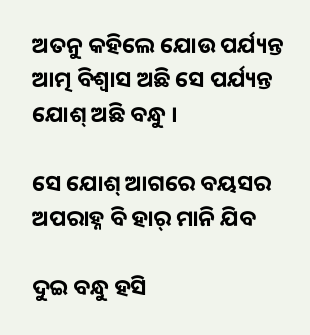ଅତନୁ କହିଲେ ଯୋଉ ପର୍ଯ୍ୟନ୍ତ ଆତ୍ମ ବିଶ୍ୱାସ ଅଛି ସେ ପର୍ଯ୍ୟନ୍ତ ଯୋଶ୍ ଅଛି ବନ୍ଧୁ ।

ସେ ଯୋଶ୍ ଆଗରେ ବୟସର ଅପରାହ୍ନ ବି ହାର୍ ମାନି ଯିବ

ଦୁଇ ବନ୍ଧୁ ହସି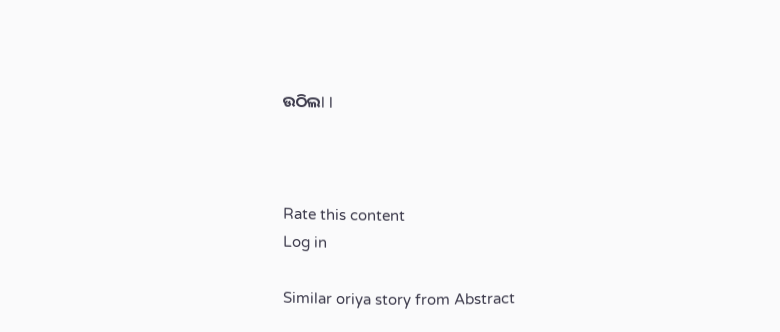ଉଠିଲl l



Rate this content
Log in

Similar oriya story from Abstract